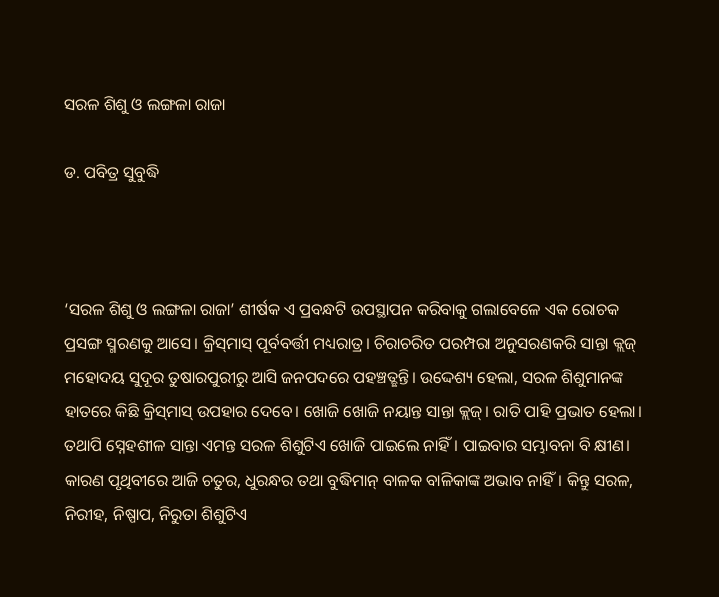ସରଳ ଶିଶୁ ଓ ଲଙ୍ଗଳା ରାଜା

ଡ. ପବିତ୍ର ସୁବୁଦ୍ଧି



‘ସରଳ ଶିଶୁ ଓ ଲଙ୍ଗଳା ରାଜା’ ଶୀର୍ଷକ ଏ ପ୍ରବନ୍ଧଟି ଉପସ୍ଥାପନ କରିବାକୁ ଗଲାବେଳେ ଏକ ରୋଚକ ପ୍ରସଙ୍ଗ ସ୍ମରଣକୁ ଆସେ। କ୍ରିସ୍‌ମାସ୍‌ ପୂର୍ବବର୍ତ୍ତୀ ମଧ୍ୟରାତ୍ର। ଚିରାଚରିତ ପରମ୍ପରା ଅନୁସରଣକରି ସାନ୍ତା କ୍ଲଜ୍‌ ମହୋଦୟ ସୁଦୂର ତୁଷାରପୁରୀରୁ ଆସି ଜନପଦରେ ପହଞ୍ଚତ୍ଛନ୍ତି। ଉଦ୍ଦେଶ୍ୟ ହେଲା, ସରଳ ଶିଶୁମାନଙ୍କ ହାତରେ କିଛି କ୍ରିସ୍‌ମାସ୍‌ ଉପହାର ଦେବେ। ଖୋଜି ଖୋଜି ନୟାନ୍ତ ସାନ୍ତା କ୍ଲଜ୍‌। ରାତି ପାହି ପ୍ରଭାତ ହେଲା। ତଥାପି ସ୍ନେହଶୀଳ ସାନ୍ତା ଏମନ୍ତ ସରଳ ଶିଶୁଟିଏ ଖୋଜି ପାଇଲେ ନାହିଁ। ପାଇବାର ସମ୍ଭାବନା ବି କ୍ଷୀଣ। କାରଣ ପୃଥିବୀରେ ଆଜି ଚତୁର, ଧୁରନ୍ଧର ତଥା ବୁଦ୍ଧିମାନ୍‌ ବାଳକ ବାଳିକାଙ୍କ ଅଭାବ ନାହିଁ। କିନ୍ତୁ ସରଳ, ନିରୀହ, ନିଷ୍ପାପ, ନିରୁତା ଶିଶୁଟିଏ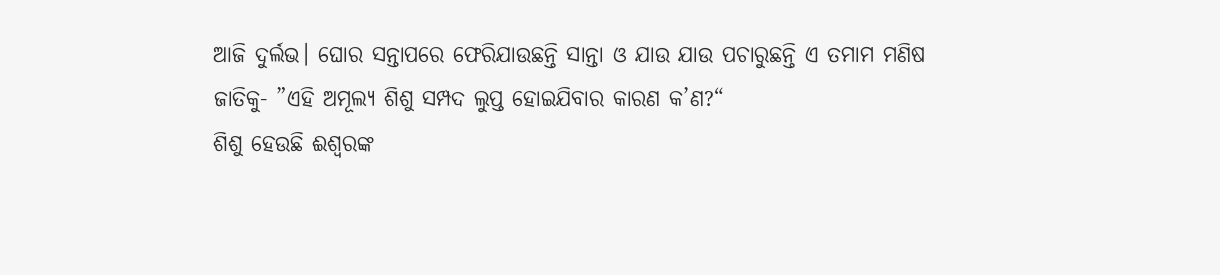ଆଜି ଦୁର୍ଲଭ। ଘୋର ସନ୍ତାପରେ ଫେରିଯାଉଛନ୍ତି ସାନ୍ତା ଓ ଯାଉ ଯାଉ ପଚାରୁଛନ୍ତି ଏ ତମାମ ମଣିଷ ଜାତିକୁ- ”ଏହି ଅମୂଲ୍ୟ ଶିଶୁ ସମ୍ପଦ ଲୁପ୍ତ ହୋଇଯିବାର କାରଣ କ’ଣ?“
ଶିଶୁ ହେଉଛି ଈଶ୍ୱରଙ୍କ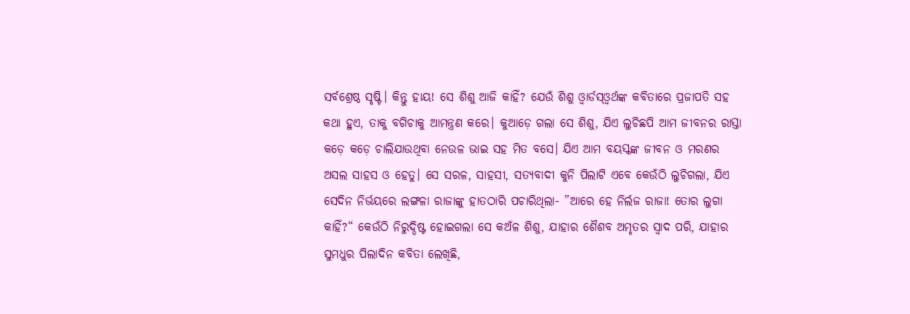ସର୍ବଶ୍ରେଷ୍ଠ ସୃଷ୍ଟି। କିନ୍ତୁ ହାୟ! ସେ ଶିଶୁ ଆଜି କାହିଁ? ଯେଉଁ ଶିଶୁ ଓ୍ବାର୍ଡସ୍‌ଓ୍ବର୍ଥଙ୍କ କବିତାରେ ପ୍ରଜାପତି ସହ କଥା ହୁଏ, ତାକୁ ବଗିଚାକୁ ଆମନ୍ତ୍ରଣ କରେ। କୁଆଡ଼େ ଗଲା ସେ ଶିଶୁ, ଯିଏ ଲୁଚିଛପି ଆମ ଜୀବନର ରାସ୍ତା କଡ଼େ କଡ଼େ ଚାଲିଯାଉଥିବା ନେଉଳ ଭାଇ ସହ ମିତ ବସେ। ଯିଏ ଆମ ବୟସ୍କଙ୍କ ଜୀବନ ଓ ମରଣର ଅସଲ ସାହସ ଓ ହେତୁ। ସେ ସରଳ, ସାହସୀ, ସତ୍ୟବାଦୀ କୁନି ପିଲାଟି ଏବେ କେଉଁଠି ଲୁଚିଗଲା, ଯିଏ ସେଦିନ ନିର୍ଭୟରେ ଲଙ୍ଗଳା ରାଜାଙ୍କୁ ହାତଠାରି ପଚାରିଥିଲା- ”ଆରେ ହେ ନିର୍ଲଜ ରାଜା! ତୋର ଲୁଗା କାହିଁ?“ କେଉଁଠି ନିରୁଦ୍ଦିଷ୍ଟ ହୋଇଗଲା ସେ କଅଁଳ ଶିଶୁ, ଯାହାର ଶୈଶବ ଅମୃତର ସ୍ବାଦ ପରି, ଯାହାର ସୁମଧୁର ପିଲାଦିନ କବିତା ଲେଖିଛି,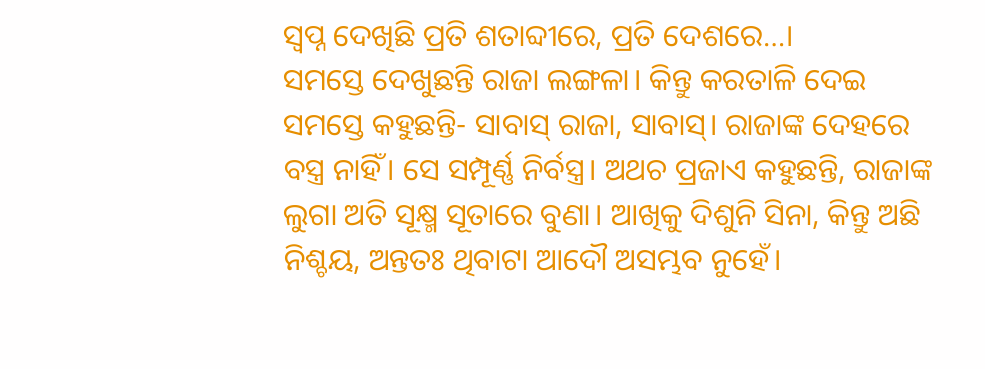ସ୍ବପ୍ନ ଦେଖିଛି ପ୍ରତି ଶତାବ୍ଦୀରେ, ପ୍ରତି ଦେଶରେ…।
ସମସ୍ତେ ଦେଖୁଛନ୍ତି ରାଜା ଲଙ୍ଗଳା। କିନ୍ତୁ କରତାଳି ଦେଇ ସମସ୍ତେ କହୁଛନ୍ତି- ସାବାସ୍‌ ରାଜା, ସାବାସ୍‌। ରାଜାଙ୍କ ଦେହରେ ବସ୍ତ୍ର ନାହିଁ। ସେ ସମ୍ପୂର୍ଣ୍ଣ ନିର୍ବସ୍ତ୍ର। ଅଥଚ ପ୍ରଜାଏ କହୁଛନ୍ତି, ରାଜାଙ୍କ ଲୁଗା ଅତି ସୂକ୍ଷ୍ମ ସୂତାରେ ବୁଣା। ଆଖିକୁ ଦିଶୁନି ସିନା, କିନ୍ତୁ ଅଛି ନିଶ୍ଚୟ, ଅନ୍ତତଃ ଥିବାଟା ଆଦୌ ଅସମ୍ଭବ ନୁହେଁ।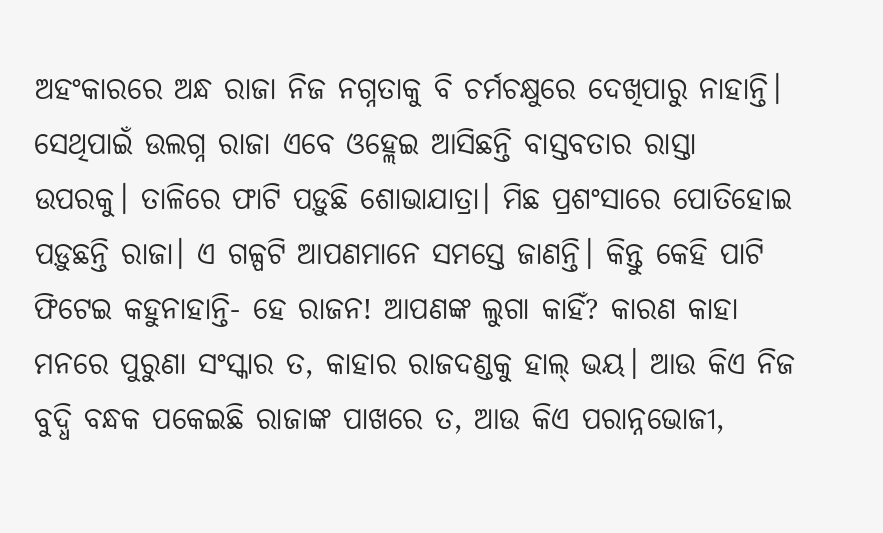ଅହଂକାରରେ ଅନ୍ଧ ରାଜା ନିଜ ନଗ୍ନତାକୁ ବି ଚର୍ମଚକ୍ଷୁରେ ଦେଖିପାରୁ ନାହାନ୍ତି। ସେଥିପାଇଁ ଉଲଗ୍ନ ରାଜା ଏବେ ଓହ୍ଲେଇ ଆସିଛନ୍ତି ବାସ୍ତବତାର ରାସ୍ତା ଉପରକୁ। ତାଳିରେ ଫାଟି ପଡ଼ୁଛି ଶୋଭାଯାତ୍ରା। ମିଛ ପ୍ରଶଂସାରେ ପୋତିହୋଇ ପଡ଼ୁଛନ୍ତି ରାଜା। ଏ ଗଳ୍ପଟି ଆପଣମାନେ ସମସ୍ତେ ଜାଣନ୍ତି। କିନ୍ତୁ କେହି ପାଟି ଫିଟେଇ କହୁନାହାନ୍ତି- ହେ ରାଜନ! ଆପଣଙ୍କ ଲୁଗା କାହିଁ? କାରଣ କାହା ମନରେ ପୁରୁଣା ସଂସ୍କାର ତ, କାହାର ରାଜଦଣ୍ଡକୁ ହାଲ୍‌ ଭୟ। ଆଉ କିଏ ନିଜ ବୁଦ୍ଧି ବନ୍ଧକ ପକେଇଛି ରାଜାଙ୍କ ପାଖରେ ତ, ଆଉ କିଏ ପରାନ୍ନଭୋଜୀ,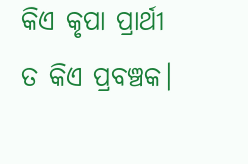କିଏ କୃପା ପ୍ରାର୍ଥୀ ତ କିଏ ପ୍ରବଞ୍ଚକ।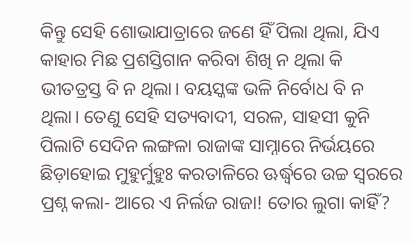କିନ୍ତୁ ସେହି ଶୋଭାଯାତ୍ରାରେ ଜଣେ ହିଁ ପିଲା ଥିଲା, ଯିଏ କାହାର ମିଛ ପ୍ରଶସ୍ତିଗାନ କରିବା ଶିଖି ନ ଥିଲା କି ଭୀତତ୍ରସ୍ତ ବି ନ ଥିଲା। ବୟସ୍କଙ୍କ ଭଳି ନିର୍ବୋଧ ବି ନ ଥିଲା। ତେଣୁ ସେହି ସତ୍ୟବାଦୀ, ସରଳ, ସାହସୀ କୁନି ପିଲାଟି ସେଦିନ ଲଙ୍ଗଳା ରାଜାଙ୍କ ସାମ୍ନାରେ ନିର୍ଭୟରେ ଛିଡ଼ାହୋଇ ମୁହୁର୍ମୁହୁଃ କରତାଳିରେ ଊର୍ଦ୍ଧ୍ୱରେ ଉଚ୍ଚ ସ୍ବରରେ ପ୍ରଶ୍ନ କଲା- ଆରେ ଏ ନିର୍ଲଜ ରାଜା! ତୋର ଲୁଗା କାହିଁ?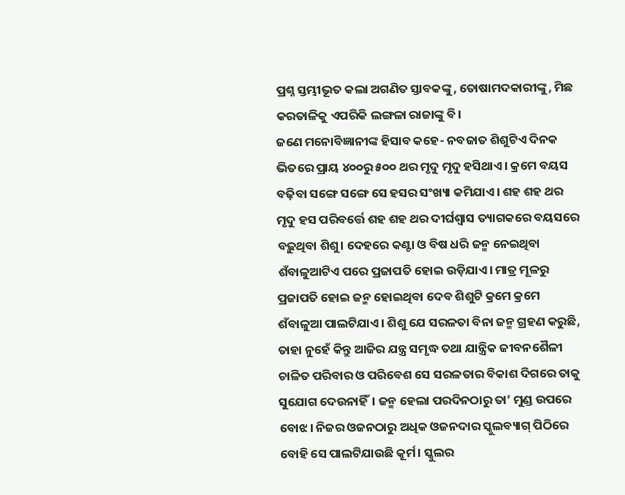ପ୍ରଶ୍ନ ସ୍ତମ୍ଭୀଭୂତ କଲା ଅଗଣିତ ସ୍ତାବକଙ୍କୁ, ତୋଷାମଦକାରୀଙ୍କୁ, ମିଛ କରତାଳିକୁ ଏପରିକି ଲଙ୍ଗଳା ରାଜାଙ୍କୁ ବି।
ଜଣେ ମନୋବିଜ୍ଞାନୀଙ୍କ ହିସାବ କହେ- ନବଜାତ ଶିଶୁଟିଏ ଦିନକ ଭିତରେ ପ୍ରାୟ ୪୦୦ରୁ ୫୦୦ ଥର ମୃଦୁ ମୃଦୁ ହସିଥାଏ। କ୍ରମେ ବୟସ ବଢ଼ିବା ସଙ୍ଗେ ସଙ୍ଗେ ସେ ହସର ସଂଖ୍ୟା କମିଯାଏ। ଶହ ଶହ ଥର ମୃଦୁ ହସ ପରିବର୍ତ୍ତେ ଶହ ଶହ ଥର ଦୀର୍ଘଶ୍ୱାସ ତ୍ୟାଗକରେ ବୟସରେ ବଢ଼ୁଥିବା ଶିଶୁ। ଦେହରେ କଣ୍ଟା ଓ ବିଷ ଧରି ଜନ୍ମ ନେଇଥିବା ଶଁବାଳୁଆଟିଏ ପରେ ପ୍ରଜାପତି ହୋଇ ଉଡ଼ିଯାଏ। ମାତ୍ର ମୂଳରୁ ପ୍ରଜାପତି ହୋଇ ଜନ୍ମ ହୋଇଥିବା ଦେବ ଶିଶୁଟି କ୍ରମେ କ୍ରମେ ଶଁବାଳୁଆ ପାଲଟିଯାଏ। ଶିଶୁ ଯେ ସରଳତା ବିନା ଜନ୍ମ ଗ୍ରହଣ କରୁଛି, ତାହା ନୁହେଁ କିନ୍ତୁ ଆଜିର ଯନ୍ତ୍ର ସମୃଦ୍ଧ ତଥା ଯାନ୍ତ୍ରିକ ଜୀବନଶୈଳୀ ଚାଳିତ ପରିବାର ଓ ପରିବେଶ ସେ ସରଳତାର ବିକାଶ ଦିଗରେ ତାକୁ ସୁଯୋଗ ଦେଉନାହିଁ। ଜନ୍ମ ହେଲା ପରଦିନଠାରୁ ତା’ ମୁଣ୍ଡ ଉପରେ ବୋଝ। ନିଜର ଓଜନଠାରୁ ଅଧିକ ଓଜନଦାର ସ୍କୁଲବ୍ୟାଗ୍‌ ପିଠିରେ ବୋହି ସେ ପାଲଟିଯାଉଛି କୂର୍ମ। ସ୍କୁଲର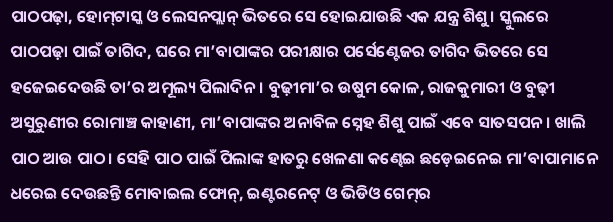ପାଠପଢ଼ା, ହୋମ୍‌ଟାସ୍କ ଓ ଲେସନପ୍ଲାନ୍‌ ଭିତରେ ସେ ହୋଇଯାଉଛି ଏକ ଯନ୍ତ୍ର ଶିଶୁ। ସ୍କୁଲରେ ପାଠପଢ଼ା ପାଇଁ ତାଗିଦ, ଘରେ ମା’ବାପାଙ୍କର ପରୀକ୍ଷାର ପର୍ସେଣ୍ଟେଜର ତାଗିଦ ଭିତରେ ସେ ହଜେଇଦେଉଛି ତା’ର ଅମୂଲ୍ୟ ପିଲାଦିନ। ବୁଢ଼ୀମା’ର ଉଷୁମ କୋଳ, ରାଜକୁମାରୀ ଓ ବୁଢ଼ୀ ଅସୁରୁଣୀର ରୋମାଞ୍ଚ କାହାଣୀ, ମା’ବାପାଙ୍କର ଅନାବିଳ ସ୍ନେହ ଶିଶୁ ପାଇଁ ଏବେ ସାତସପନ। ଖାଲି ପାଠ ଆଉ ପାଠ। ସେହି ପାଠ ପାଇଁ ପିଲାଙ୍କ ହାତରୁ ଖେଳଣା କଣ୍ଢେଇ ଛଡ଼େଇନେଇ ମା’ବାପାମାନେ ଧରେଇ ଦେଉଛନ୍ତି ମୋବାଇଲ ଫୋନ୍‌, ଇଣ୍ଟରନେଟ୍‌ ଓ ଭିଡିଓ ଗେମ୍‌ର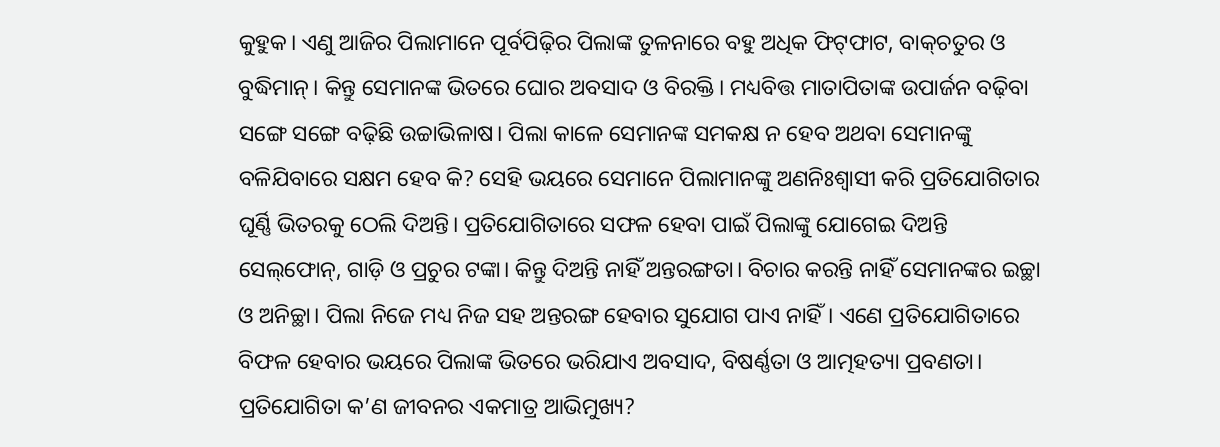କୁହୁକ। ଏଣୁ ଆଜିର ପିଲାମାନେ ପୂର୍ବପିଢ଼ିର ପିଲାଙ୍କ ତୁଳନାରେ ବହୁ ଅଧିକ ଫିଟ୍‌ଫାଟ, ବାକ୍‌ଚତୁର ଓ ବୁଦ୍ଧିମାନ୍‌। କିନ୍ତୁ ସେମାନଙ୍କ ଭିତରେ ଘୋର ଅବସାଦ ଓ ବିରକ୍ତି। ମଧ୍ୟବିତ୍ତ ମାତାପିତାଙ୍କ ଉପାର୍ଜନ ବଢ଼ିବା ସଙ୍ଗେ ସଙ୍ଗେ ବଢ଼ିଛି ଉଚ୍ଚାଭିଳାଷ। ପିଲା କାଳେ ସେମାନଙ୍କ ସମକକ୍ଷ ନ ହେବ ଅଥବା ସେମାନଙ୍କୁ ବଳିଯିବାରେ ସକ୍ଷମ ହେବ କି? ସେହି ଭୟରେ ସେମାନେ ପିଲାମାନଙ୍କୁ ଅଣନିଃଶ୍ୱାସୀ କରି ପ୍ରତିଯୋଗିତାର ଘୂର୍ଣ୍ଣି ଭିତରକୁ ଠେଲି ଦିଅନ୍ତି। ପ୍ରତିଯୋଗିତାରେ ସଫଳ ହେବା ପାଇଁ ପିଲାଙ୍କୁ ଯୋଗେଇ ଦିଅନ୍ତି ସେଲ୍‌ଫୋନ୍‌, ଗାଡ଼ି ଓ ପ୍ରଚୁର ଟଙ୍କା। କିନ୍ତୁ ଦିଅନ୍ତି ନାହିଁ ଅନ୍ତରଙ୍ଗତା। ବିଚାର କରନ୍ତି ନାହିଁ ସେମାନଙ୍କର ଇଚ୍ଛା ଓ ଅନିଚ୍ଛା। ପିଲା ନିଜେ ମଧ୍ୟ ନିଜ ସହ ଅନ୍ତରଙ୍ଗ ହେବାର ସୁଯୋଗ ପାଏ ନାହିଁ। ଏଣେ ପ୍ରତିଯୋଗିତାରେ ବିଫଳ ହେବାର ଭୟରେ ପିଲାଙ୍କ ଭିତରେ ଭରିଯାଏ ଅବସାଦ, ବିଷର୍ଣ୍ଣତା ଓ ଆତ୍ମହତ୍ୟା ପ୍ରବଣତା। ପ୍ରତିଯୋଗିତା କ’ଣ ଜୀବନର ଏକମାତ୍ର ଆଭିମୁଖ୍ୟ?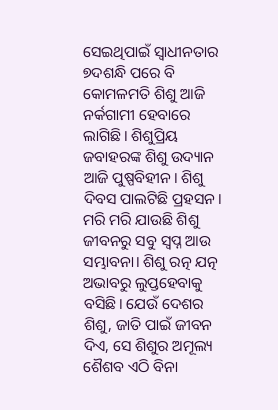ସେଇଥିପାଇଁ ସ୍ବାଧୀନତାର ୭ଦଶନ୍ଧି ପରେ ବି କୋମଳମତି ଶିଶୁ ଆଜି ନର୍କଗାମୀ ହେବାରେ ଲାଗିଛି। ଶିଶୁପ୍ରିୟ ଜବାହରଙ୍କ ଶିଶୁ ଉଦ୍ୟାନ ଆଜି ପୁଷ୍ପବିହୀନ। ଶିଶୁ ଦିବସ ପାଲଟିଛି ପ୍ରହସନ। ମରି ମରି ଯାଉଛି ଶିଶୁ ଜୀବନରୁ ସବୁ ସ୍ବପ୍ନ ଆଉ ସମ୍ଭାବନା। ଶିଶୁ ରତ୍ନ ଯତ୍ନ ଅଭାବରୁ ଲୁପ୍ତହେବାକୁ ବସିଛି। ଯେଉଁ ଦେଶର ଶିଶୁ, ଜାତି ପାଇଁ ଜୀବନ ଦିଏ, ସେ ଶିଶୁର ଅମୂଲ୍ୟ ଶୈଶବ ଏଠି ବିନା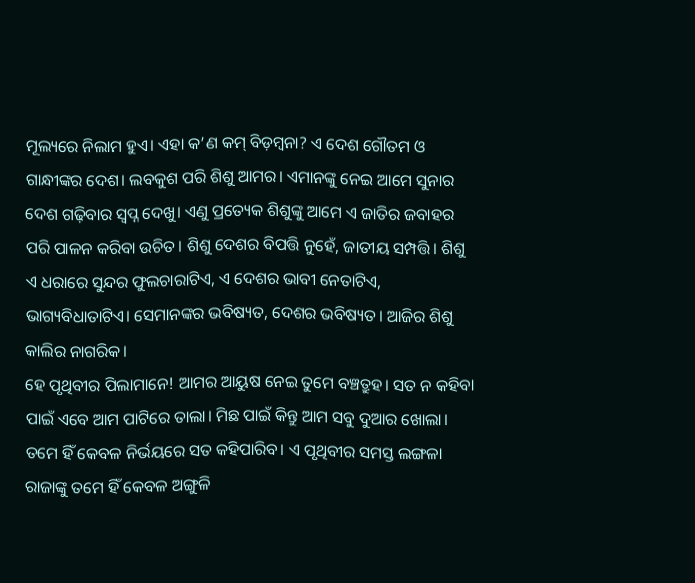ମୂଲ୍ୟରେ ନିଲାମ ହୁଏ। ଏହା କ’ଣ କମ୍‌ ବିଡ଼ମ୍ବନା? ଏ ଦେଶ ଗୌତମ ଓ ଗାନ୍ଧୀଙ୍କର ଦେଶ। ଲବକୁଶ ପରି ଶିଶୁ ଆମର। ଏମାନଙ୍କୁ ନେଇ ଆମେ ସୁନାର ଦେଶ ଗଢ଼ିବାର ସ୍ବପ୍ନ ଦେଖୁ। ଏଣୁ ପ୍ରତ୍ୟେକ ଶିଶୁଙ୍କୁ ଆମେ ଏ ଜାତିର ଜବାହର ପରି ପାଳନ କରିବା ଉଚିତ। ଶିଶୁ ଦେଶର ବିପତ୍ତି ନୁହେଁ, ଜାତୀୟ ସମ୍ପତ୍ତି। ଶିଶୁ ଏ ଧରାରେ ସୁନ୍ଦର ଫୁଲଚାରାଟିଏ, ଏ ଦେଶର ଭାବୀ ନେତାଟିଏ, ଭାଗ୍ୟବିଧାତାଟିଏ। ସେମାନଙ୍କର ଭବିଷ୍ୟତ, ଦେଶର ଭବିଷ୍ୟତ। ଆଜିର ଶିଶୁ କାଲିର ନାଗରିକ।
ହେ ପୃଥିବୀର ପିଲାମାନେ! ଆମର ଆୟୁଷ ନେଇ ତୁମେ ବଞ୍ଚତ୍ରୁହ। ସତ ନ କହିବା ପାଇଁ ଏବେ ଆମ ପାଟିରେ ତାଲା। ମିଛ ପାଇଁ କିନ୍ତୁ ଆମ ସବୁ ଦୁଆର ଖୋଲା। ତମେ ହିଁ କେବଳ ନିର୍ଭୟରେ ସତ କହିପାରିବ। ଏ ପୃଥିବୀର ସମସ୍ତ ଲଙ୍ଗଳା ରାଜାଙ୍କୁ ତମେ ହିଁ କେବଳ ଅଙ୍ଗୁଳି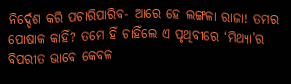ନିର୍ଦ୍ଦେଶ କରି ପଚାରିପାରିବ- ଆରେ ହେ ଲଙ୍ଗଳା ରାଜା! ତମର ପୋଷାକ କାହିଁ? ତମେ ହିଁ ଚାହିଁଲେ ଏ ପୃଥିବୀରେ ‘ମିଥ୍ୟା’ର ବିପରୀତ ଭାବେ କେବଳ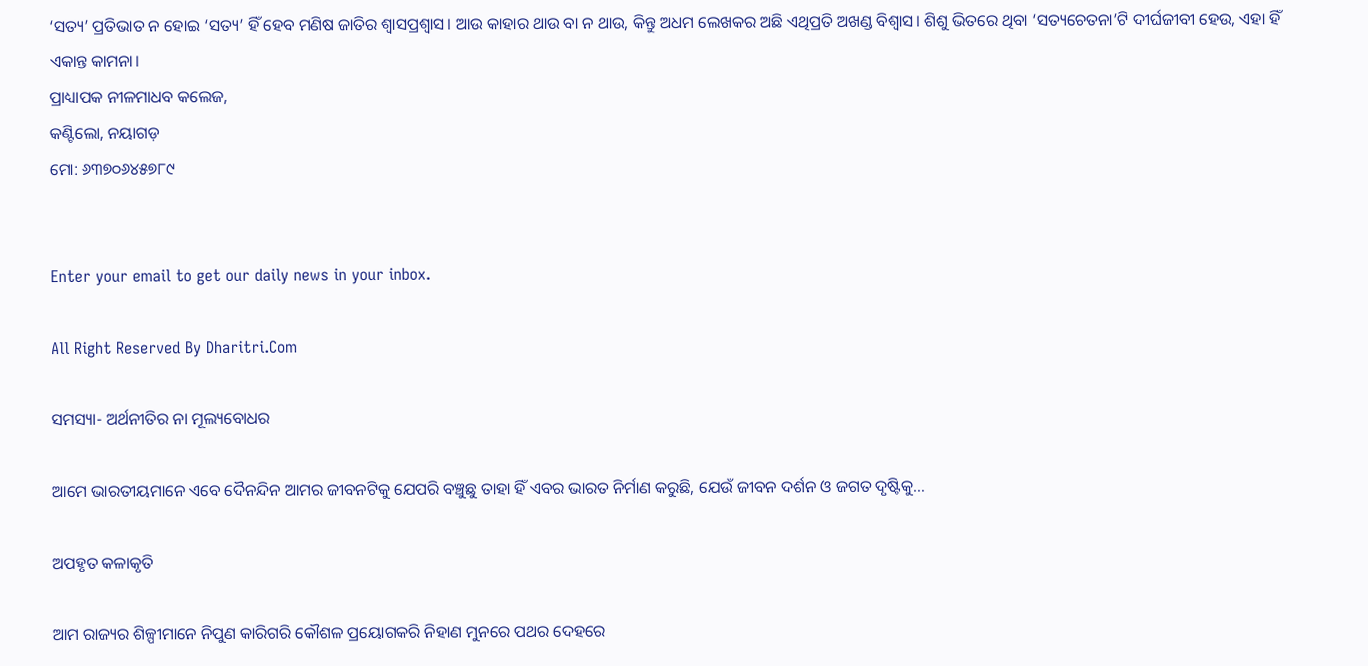‘ସତ୍ୟ’ ପ୍ରତିଭାତ ନ ହୋଇ ‘ସତ୍ୟ’ ହିଁ ହେବ ମଣିଷ ଜାତିର ଶ୍ୱାସପ୍ରଶ୍ୱାସ। ଆଉ କାହାର ଥାଉ ବା ନ ଥାଉ, କିନ୍ତୁ ଅଧମ ଲେଖକର ଅଛି ଏଥିପ୍ରତି ଅଖଣ୍ଡ ବିଶ୍ୱାସ। ଶିଶୁ ଭିତରେ ଥିବା ‘ସତ୍ୟଚେତନା’ଟି ଦୀର୍ଘଜୀବୀ ହେଉ, ଏହା ହିଁ ଏକାନ୍ତ କାମନା।
ପ୍ରାଧ୍ୟାପକ ନୀଳମାଧବ କଲେଜ,
କଣ୍ଟିଲୋ, ନୟାଗଡ଼
ମୋ: ୬୩୭୦୬୪୫୭୮୯


Enter your email to get our daily news in your inbox.

All Right Reserved By Dharitri.Com

ସମସ୍ୟା- ଅର୍ଥନୀତିର ନା ମୂଲ୍ୟବୋଧର

ଆମେ ଭାରତୀୟମାନେ ଏବେ ଦୈନନ୍ଦିନ ଆମର ଜୀବନଟିକୁ ଯେପରି ବଞ୍ଚୁଛୁ ତାହା ହିଁ ଏବର ଭାରତ ନିର୍ମାଣ କରୁଛି, ଯେଉଁ ଜୀବନ ଦର୍ଶନ ଓ ଜଗତ ଦୃଷ୍ଟିକୁ…

ଅପହୃତ କଳାକୃତି

ଆମ ରାଜ୍ୟର ଶିଳ୍ପୀମାନେ ନିପୁଣ କାରିଗରି କୌଶଳ ପ୍ରୟୋଗକରି ନିହାଣ ମୁନରେ ପଥର ଦେହରେ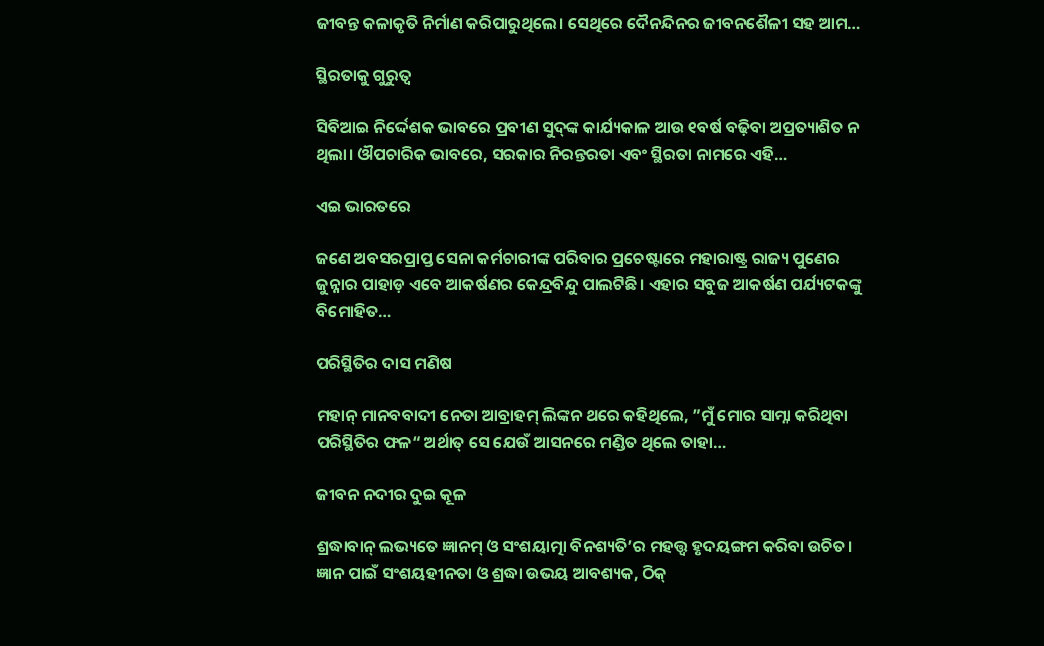ଜୀବନ୍ତ କଳାକୃତି ନିର୍ମାଣ କରିପାରୁଥିଲେ। ସେଥିରେ ଦୈନନ୍ଦିନର ଜୀବନଶୈଳୀ ସହ ଆମ…

ସ୍ଥିରତାକୁ ଗୁରୁତ୍ୱ

ସିବିଆଇ ନିର୍ଦ୍ଦେଶକ ଭାବରେ ପ୍ରବୀଣ ସୁଦ୍‌ଙ୍କ କାର୍ଯ୍ୟକାଳ ଆଉ ୧ବର୍ଷ ବଢ଼ିବା ଅପ୍ରତ୍ୟାଶିତ ନ ଥିଲା। ଔପଚାରିକ ଭାବରେ, ସରକାର ନିରନ୍ତରତା ଏବଂ ସ୍ଥିରତା ନାମରେ ଏହି…

ଏଇ ଭାରତରେ

ଜଣେ ଅବସରପ୍ରାପ୍ତ ସେନା କର୍ମଚାରୀଙ୍କ ପରିବାର ପ୍ରଚେଷ୍ଟାରେ ମହାରାଷ୍ଟ୍ର ରାଜ୍ୟ ପୁଣେର ଜୁନ୍ନାର ପାହାଡ଼ ଏବେ ଆକର୍ଷଣର କେନ୍ଦ୍ରବିନ୍ଦୁ ପାଲଟିଛି। ଏହାର ସବୁଜ ଆକର୍ଷଣ ପର୍ଯ୍ୟଟକଙ୍କୁ ବିମୋହିତ…

ପରିସ୍ଥିତିର ଦାସ ମଣିଷ

ମହାନ୍‌ ମାନବବାଦୀ ନେତା ଆବ୍ରାହମ୍‌ ଲିଙ୍କନ ଥରେ କହିଥିଲେ, ”ମୁଁ ମୋର ସାମ୍ନା କରିଥିବା ପରିସ୍ଥିତିର ଫଳ“ ଅର୍ଥାତ୍‌ ସେ ଯେଉଁ ଆସନରେ ମଣ୍ଡିତ ଥିଲେ ତାହା…

ଜୀବନ ନଦୀର ଦୁଇ କୂଳ

ଶ୍ରଦ୍ଧାବାନ୍‌ ଲଭ୍ୟତେ ଜ୍ଞାନମ୍‌ ଓ ସଂଶୟାତ୍ମା ବିନଶ୍ୟତି’ର ମହତ୍ତ୍ୱ ହୃଦୟଙ୍ଗମ କରିବା ଉଚିତ। ଜ୍ଞାନ ପାଇଁ ସଂଶୟହୀନତା ଓ ଶ୍ରଦ୍ଧା ଉଭୟ ଆବଶ୍ୟକ, ଠିକ୍‌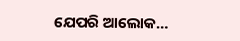ଯେପରି ଆଲୋକ…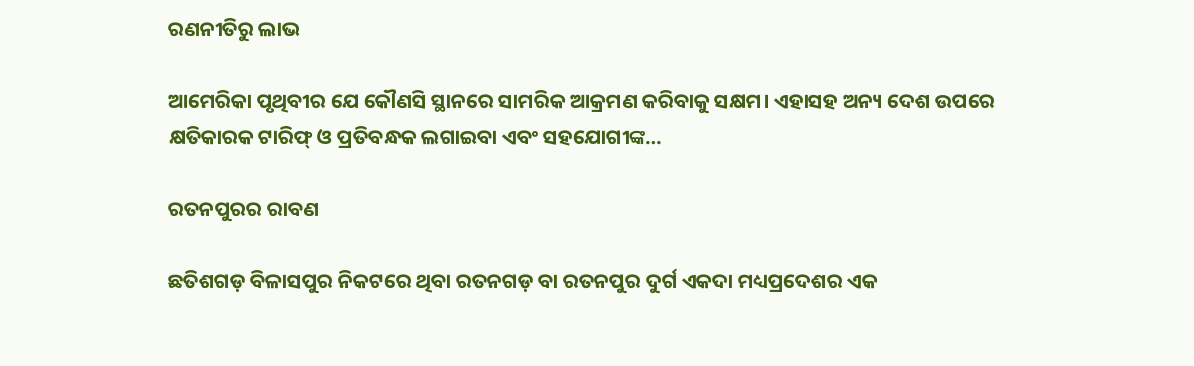ରଣନୀତିରୁ ଲାଭ

ଆମେରିକା ପୃଥିବୀର ଯେ କୌଣସି ସ୍ଥାନରେ ସାମରିକ ଆକ୍ରମଣ କରିବାକୁ ସକ୍ଷମ। ଏହାସହ ଅନ୍ୟ ଦେଶ ଉପରେ କ୍ଷତିକାରକ ଟାରିଫ୍‌ ଓ ପ୍ରତିବନ୍ଧକ ଲଗାଇବା ଏବଂ ସହଯୋଗୀଙ୍କ…

ରତନପୁରର ରାବଣ

ଛତିଶଗଡ଼ ବିଳାସପୁର ନିକଟରେ ଥିବା ରତନଗଡ଼ ବା ରତନପୁର ଦୁର୍ଗ ଏକଦା ମଧ୍ୟପ୍ରଦେଶର ଏକ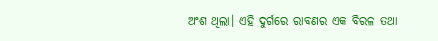ଅଂଶ ଥିଲା। ଏହି ଦୁର୍ଗରେ ରାବଣର ଏକ ବିରଳ ତଥା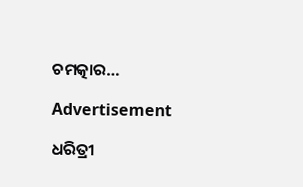ଚମତ୍କାର…

Advertisement

ଧରିତ୍ରୀ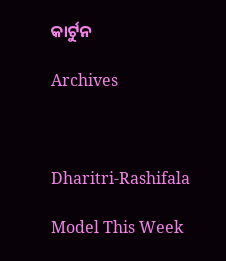କାର୍ଟୁନ

Archives



Dharitri-Rashifala

Model This Week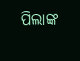ପିଲାଙ୍କ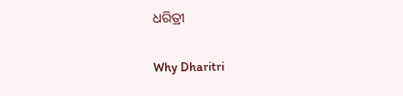ଧରିତ୍ରୀ

Why Dharitri